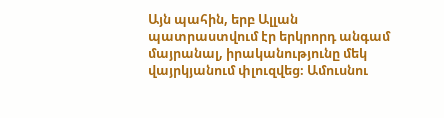Այն պահին, երբ Ալլան պատրաստվում էր երկրորդ անգամ մայրանալ, իրականությունը մեկ վայրկյանում փլուզվեց։ Ամուսնու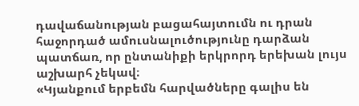դավաճանության բացահայտումն ու դրան հաջորդած ամուսնալուծությունը դարձան պատճառ, որ ընտանիքի երկրորդ երեխան լույս աշխարհ չեկավ։
«Կյանքում երբեմն հարվածները գալիս են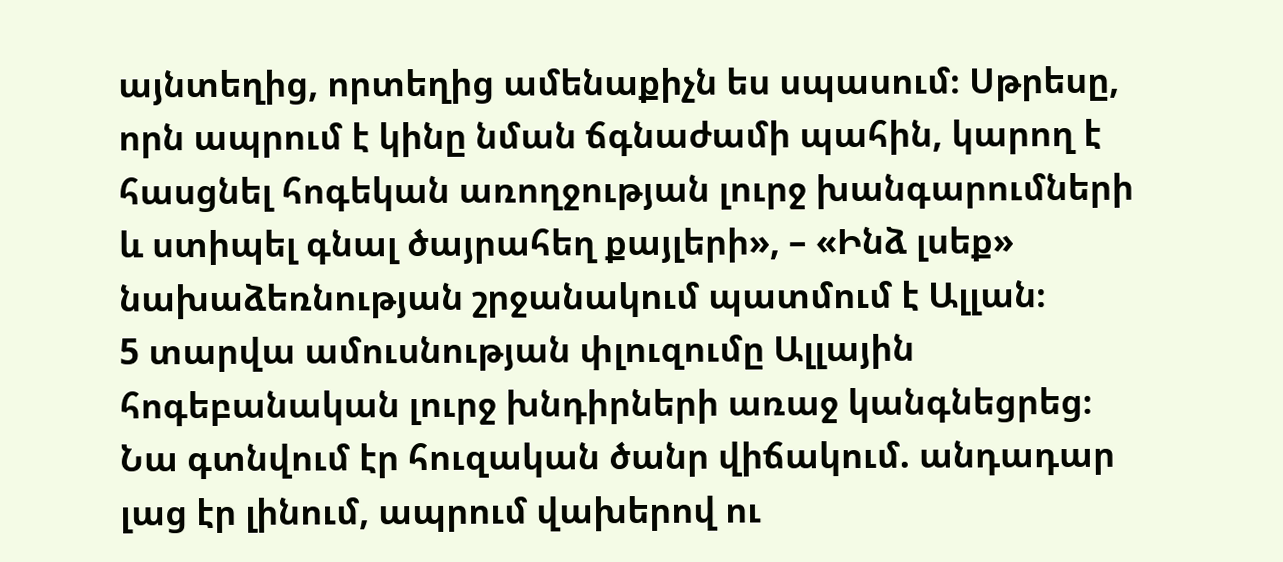այնտեղից, որտեղից ամենաքիչն ես սպասում։ Սթրեսը, որն ապրում է կինը նման ճգնաժամի պահին, կարող է հասցնել հոգեկան առողջության լուրջ խանգարումների և ստիպել գնալ ծայրահեղ քայլերի», – «Ինձ լսեք» նախաձեռնության շրջանակում պատմում է Ալլան։
5 տարվա ամուսնության փլուզումը Ալլային հոգեբանական լուրջ խնդիրների առաջ կանգնեցրեց։ Նա գտնվում էր հուզական ծանր վիճակում. անդադար լաց էր լինում, ապրում վախերով ու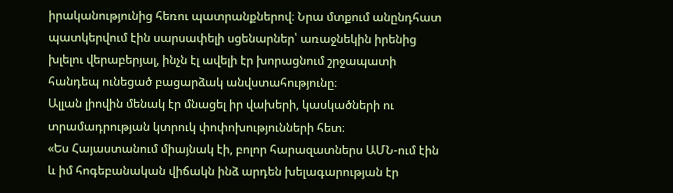իրականությունից հեռու պատրանքներով։ Նրա մտքում անընդհատ պատկերվում էին սարսափելի սցենարներ՝ առաջնեկին իրենից խլելու վերաբերյալ, ինչն էլ ավելի էր խորացնում շրջապատի հանդեպ ունեցած բացարձակ անվստահությունը։
Ալլան լիովին մենակ էր մնացել իր վախերի, կասկածների ու տրամադրության կտրուկ փոփոխությունների հետ։
«Ես Հայաստանում միայնակ էի, բոլոր հարազատներս ԱՄՆ-ում էին և իմ հոգեբանական վիճակն ինձ արդեն խելագարության էր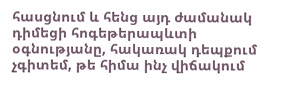հասցնում և հենց այդ ժամանակ դիմեցի հոգեթերապևտի օգնությանը, հակառակ դեպքում չգիտեմ, թե հիմա ինչ վիճակում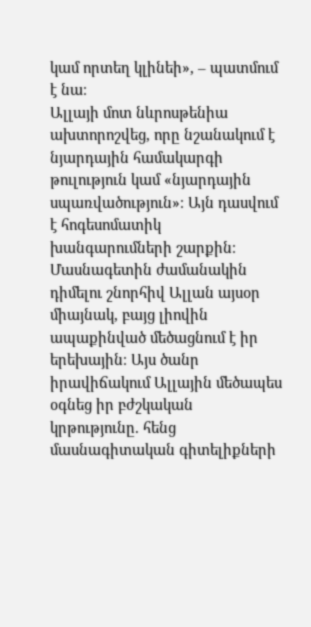կամ որտեղ կլինեի», – պատմում է նա։
Ալլայի մոտ նևրոսթենիա ախտորոշվեց, որը նշանակում է նյարդային համակարգի թուլություն կամ «նյարդային սպառվածություն»։ Այն դասվում է հոգեսոմատիկ խանգարումների շարքին։ Մասնագետին ժամանակին դիմելու շնորհիվ Ալլան այսօր միայնակ, բայց լիովին ապաքինված մեծացնում է իր երեխային։ Այս ծանր իրավիճակում Ալլային մեծապես օգնեց իր բժշկական կրթությունը. հենց մասնագիտական գիտելիքների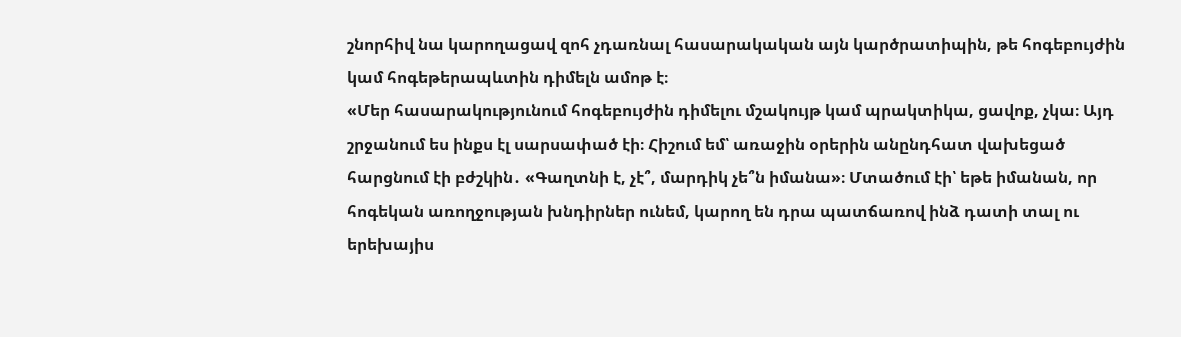շնորհիվ նա կարողացավ զոհ չդառնալ հասարակական այն կարծրատիպին, թե հոգեբույժին կամ հոգեթերապևտին դիմելն ամոթ է։
«Մեր հասարակությունում հոգեբույժին դիմելու մշակույթ կամ պրակտիկա, ցավոք, չկա։ Այդ շրջանում ես ինքս էլ սարսափած էի։ Հիշում եմ՝ առաջին օրերին անընդհատ վախեցած հարցնում էի բժշկին․ «Գաղտնի է, չէ՞, մարդիկ չե՞ն իմանա»։ Մտածում էի՝ եթե իմանան, որ հոգեկան առողջության խնդիրներ ունեմ, կարող են դրա պատճառով ինձ դատի տալ ու երեխայիս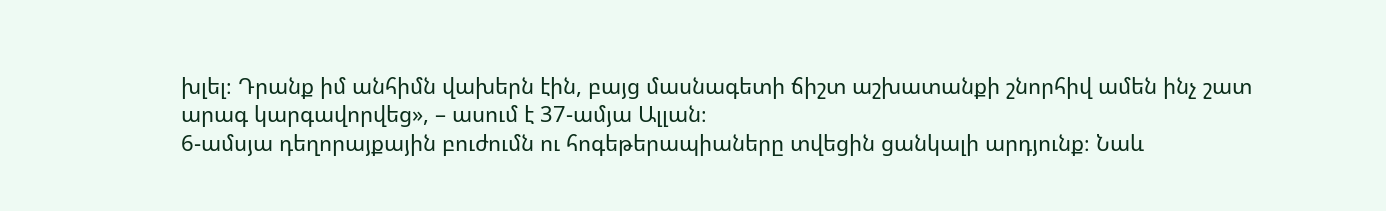խլել։ Դրանք իմ անհիմն վախերն էին, բայց մասնագետի ճիշտ աշխատանքի շնորհիվ ամեն ինչ շատ արագ կարգավորվեց», – ասում է 37-ամյա Ալլան։
6-ամսյա դեղորայքային բուժումն ու հոգեթերապիաները տվեցին ցանկալի արդյունք։ Նաև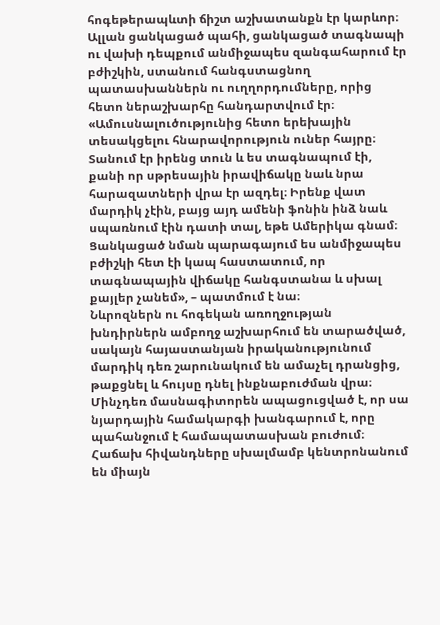հոգեթերապևտի ճիշտ աշխատանքն էր կարևոր։ Ալլան ցանկացած պահի, ցանկացած տագնապի ու վախի դեպքում անմիջապես զանգահարում էր բժիշկին, ստանում հանգստացնող պատասխաններն ու ուղղորդումները, որից հետո ներաշխարհը հանդարտվում էր։
«Ամուսնալուծությունից հետո երեխային տեսակցելու հնարավորություն ուներ հայրը։ Տանում էր իրենց տուն և ես տագնապում էի, քանի որ սթրեսային իրավիճակը նաև նրա հարազատների վրա էր ազդել։ Իրենք վատ մարդիկ չէին, բայց այդ ամենի ֆոնին ինձ նաև սպառնում էին դատի տալ, եթե Ամերիկա գնամ։ Ցանկացած նման պարագայում ես անմիջապես բժիշկի հետ էի կապ հաստատում, որ տագնապային վիճակը հանգստանա և սխալ քայլեր չանեմ», – պատմում է նա։
Նևրոզներն ու հոգեկան առողջության խնդիրներն ամբողջ աշխարհում են տարածված, սակայն հայաստանյան իրականությունում մարդիկ դեռ շարունակում են ամաչել դրանցից, թաքցնել և հույսը դնել ինքնաբուժման վրա։ Մինչդեռ մասնագիտորեն ապացուցված է, որ սա նյարդային համակարգի խանգարում է, որը պահանջում է համապատասխան բուժում։ Հաճախ հիվանդները սխալմամբ կենտրոնանում են միայն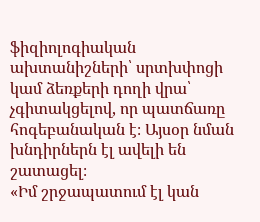ֆիզիոլոգիական ախտանիշների՝ սրտխփոցի կամ ձեռքերի դողի վրա՝ չգիտակցելով, որ պատճառը հոգեբանական է։ Այսօր նման խնդիրներն էլ ավելի են շատացել։
«Իմ շրջապատում էլ կան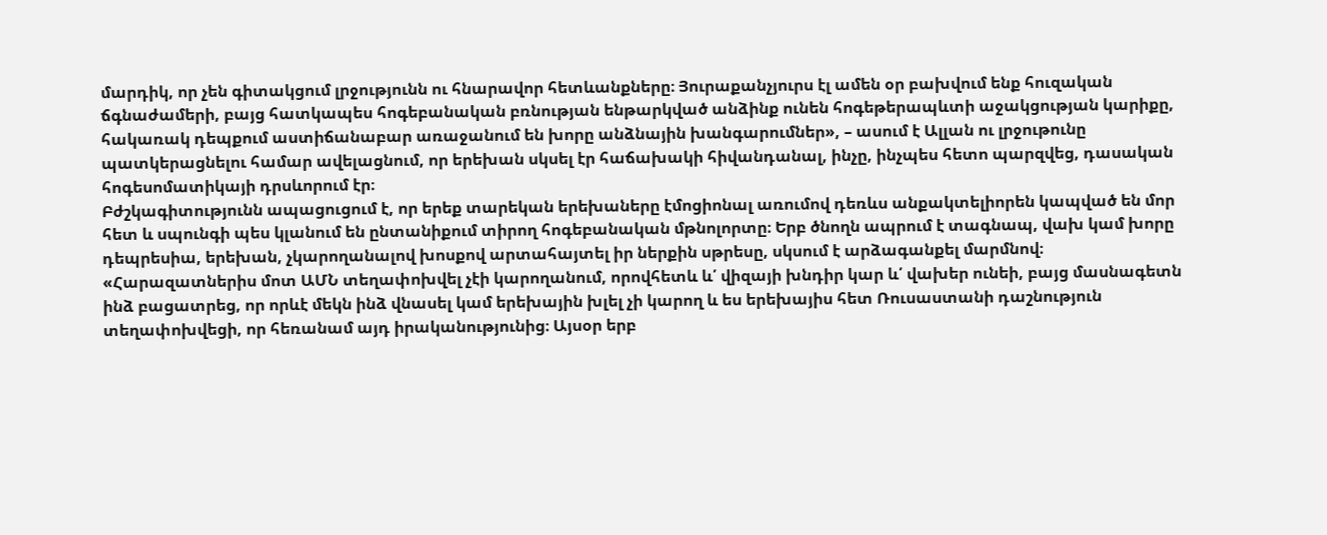մարդիկ, որ չեն գիտակցում լրջությունն ու հնարավոր հետևանքները։ Յուրաքանչյուրս էլ ամեն օր բախվում ենք հուզական ճգնաժամերի, բայց հատկապես հոգեբանական բռնության ենթարկված անձինք ունեն հոգեթերապևտի աջակցության կարիքը, հակառակ դեպքում աստիճանաբար առաջանում են խորը անձնային խանգարումներ», – ասում է Ալլան ու լրջութունը պատկերացնելու համար ավելացնում, որ երեխան սկսել էր հաճախակի հիվանդանալ, ինչը, ինչպես հետո պարզվեց, դասական հոգեսոմատիկայի դրսևորում էր։
Բժշկագիտությունն ապացուցում է, որ երեք տարեկան երեխաները էմոցիոնալ առումով դեռևս անքակտելիորեն կապված են մոր հետ և սպունգի պես կլանում են ընտանիքում տիրող հոգեբանական մթնոլորտը։ Երբ ծնողն ապրում է տագնապ, վախ կամ խորը դեպրեսիա, երեխան, չկարողանալով խոսքով արտահայտել իր ներքին սթրեսը, սկսում է արձագանքել մարմնով։
«Հարազատներիս մոտ ԱՄՆ տեղափոխվել չէի կարողանում, որովհետև և՛ վիզայի խնդիր կար և՛ վախեր ունեի, բայց մասնագետն ինձ բացատրեց, որ որևէ մեկն ինձ վնասել կամ երեխային խլել չի կարող և ես երեխայիս հետ Ռուսաստանի դաշնություն տեղափոխվեցի, որ հեռանամ այդ իրականությունից։ Այսօր երբ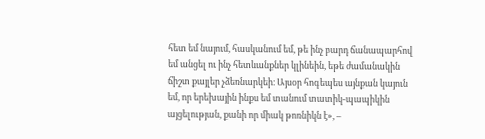հետ եմ նայում, հասկանում եմ, թե ինչ բարդ ճանապարհով եմ անցել ու ինչ հետևանքներ կլինեին, եթե ժամանակին ճիշտ քայլեր չձեռնարկեի։ Այսօր հոգեպես այնքան կայուն եմ, որ երեխային ինքս եմ տանում տատիկ-պապիկին այցելության, քանի որ միակ թոռնիկն է», –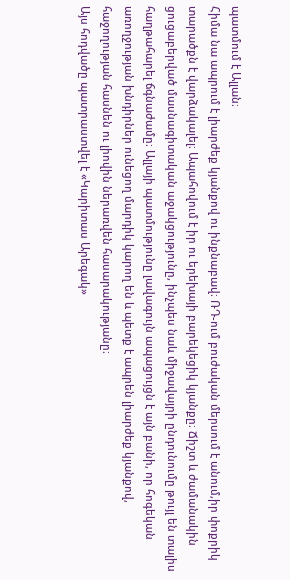պատմում է Ալլան։
Հիմա նա ապրում է լիարժեք կյանքով ու ինքնաբավ։ ՌԴ-ում բուժական մերսում է անում,իր փոքրիկ տարածքն է վարձակալել։ Ապահովում է իր ու երեխայի բարեկեցիկ կյանքը։ Ճիշտ և ժամանակին ցուցաբերված մասնագիտական աջակցությունը, ինչպես նաև միջավայրի ընդունումը թույլ են տալիս հաղթահարել ճգնաժամը։ Ալլայի պատմությունը լավագույն ապացույցն է այն բանի, որ հոգեկան առողջության խնդիրներ ունեցող մարդիկ կարող են և պետք է ապրեն լիարժեք կյանքով, հաջողության հասնեն ու լիովին ներառվեն հասարակությանը։
Այս հոդվածը պատրաստվել է «Կարիտաս Արեգակ»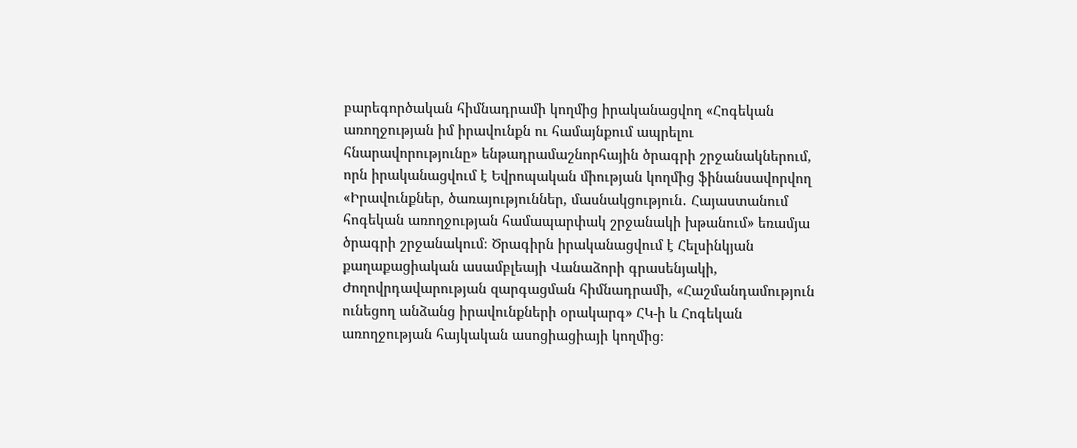բարեգործական հիմնադրամի կողմից իրականացվող «Հոգեկան առողջության իմ իրավունքն ու համայնքում ապրելու հնարավորությունը» ենթադրամաշնորհային ծրագրի շրջանակներում, որն իրականացվում է Եվրոպական միության կողմից ֆինանսավորվող «Իրավունքներ, ծառայություններ, մասնակցություն․ Հայաստանում հոգեկան առողջության համապարփակ շրջանակի խթանում» եռամյա ծրագրի շրջանակում։ Ծրագիրն իրականացվում է Հելսինկյան քաղաքացիական ասամբլեայի Վանաձորի գրասենյակի, Ժողովրդավարության զարգացման հիմնադրամի, «Հաշմանդամություն ունեցող անձանց իրավունքների օրակարգ» ՀԿ-ի և Հոգեկան առողջության հայկական ասոցիացիայի կողմից։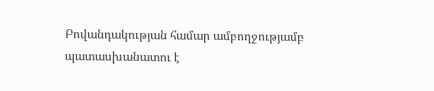Բովանդակության համար ամբողջությամբ պատասխանատու է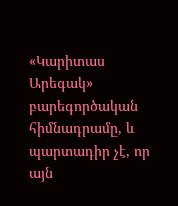«Կարիտաս Արեգակ» բարեգործական հիմնադրամը, և պարտադիր չէ, որ այն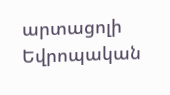արտացոլի Եվրոպական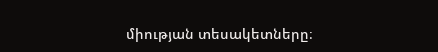միության տեսակետները։